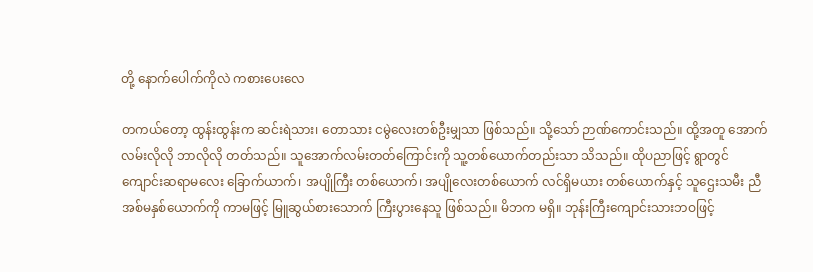တို့ နောက်ပေါက်ကိုလဲ ကစားပေးလေ

တကယ်တော့ ထွန်းထွန်းက ဆင်းရဲသား၊ တောသား ငမွဲလေးတစ်ဦးမျှသာ ဖြစ်သည်။ သို့သော် ဉာဏ်ကောင်းသည်။ ထို့အတူ အောက်လမ်းလိုလို ဘာလိုလို တတ်သည်။ သူအောက်လမ်းတတ်ကြောင်းကို သူ့တစ်ယောက်တည်းသာ သိသည်။ ထိုပညာဖြင့် ရွာတွင် ကျောင်းဆရာမလေး ခြောက်ယာက်၊ အပျိုကြီး တစ်ယောက်၊ အပျိုလေးတစ်ယောက် လင်ရှိမယား တစ်ယောက်နှင့် သူဌေးသမီး ညီအစ်မနှစ်ယောက်ကို ကာမဖြင့် မြူဆွယ်စားသောက် ကြီးပွားနေသူ ဖြစ်သည်။ မိဘက မရှိ။ ဘုန်းကြီးကျောင်းသားဘဝဖြင့်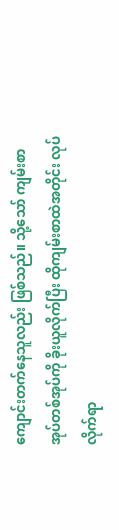ကျောင်းတက်နေသူလည်း ဖြစ်သည်။ သို့သော် ကျမ်းစာအုပ်တစ်အုပ်ကို ခိုးယူလိုက်ပြီး ထိုကျမ်းစာထဲအတိုင်း လုပ်လိုက်ရာ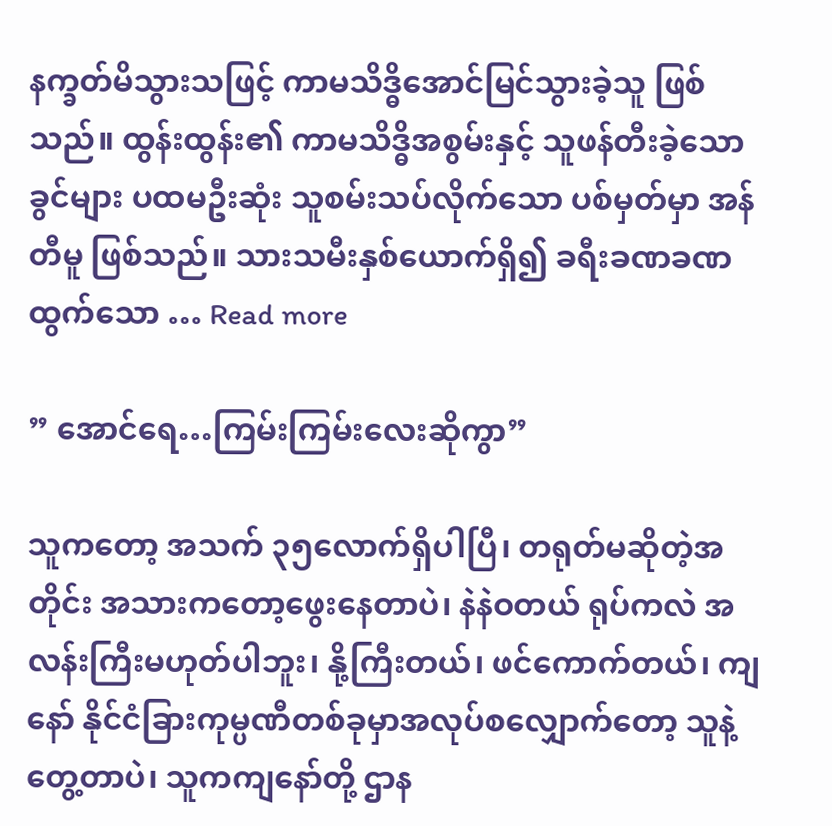နက္ခတ်မိသွားသဖြင့် ကာမသိဒ္ဓိအောင်မြင်သွားခဲ့သူ ဖြစ်သည်။ ထွန်းထွန်း၏ ကာမသိဒ္ဓိအစွမ်းနှင့် သူဖန်တီးခဲ့သော ခွင်များ ပထမဦးဆုံး သူစမ်းသပ်လိုက်သော ပစ်မှတ်မှာ အန်တီမူ ဖြစ်သည်။ သားသမီးနှစ်ယောက်ရှိ၍ ခရီးခဏခဏ ထွက်သော … Read more

” အောင်ရေ…ကြမ်းကြမ်းလေးဆိုကွာ”

သူကတော့ အသက် ၃၅လောက်ရှိပါပြီ၊ တရုတ်မဆိုတဲ့အတိုင်း အသားကတော့ဖွေးနေတာပဲ၊ နဲနဲဝတယ် ရုပ်ကလဲ အလန်းကြီးမဟုတ်ပါဘူး၊ နို့ကြီးတယ်၊ ဖင်ကောက်တယ်၊ ကျနော် နိုင်ငံခြားကုမ္ပဏီတစ်ခုမှာအလုပ်စလျှောက်တော့ သူနဲ့တွေ့တာပဲ၊ သူကကျနော်တို့ ဌာန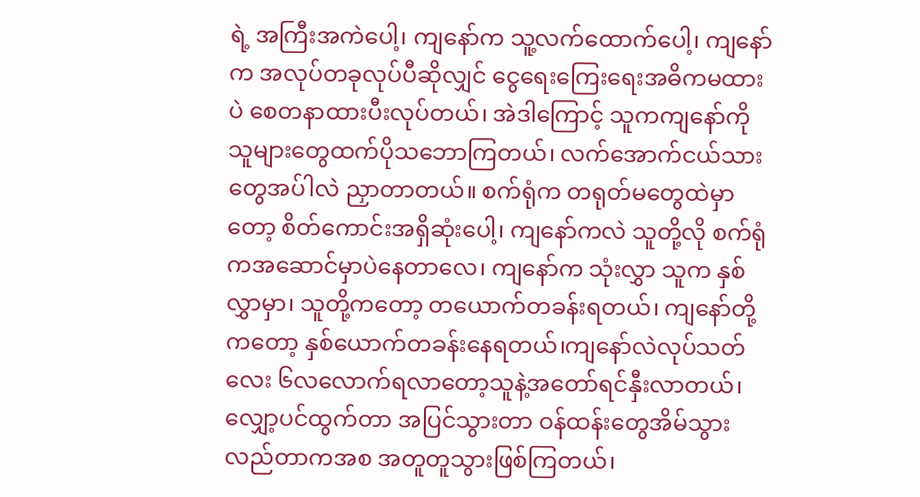ရဲ့ အကြီးအကဲပေါ့၊ ကျနော်က သူ့လက်ထောက်ပေါ့၊ ကျနော်က အလုပ်တခုလုပ်ပီဆိုလျှင် ငွေရေးကြေးရေးအဓိကမထားပဲ စေတနာထားပီးလုပ်တယ်၊ အဲဒါကြောင့် သူကကျနော်ကို သူများတွေထက်ပိုသဘောကြတယ်၊ လက်အောက်ငယ်သားတွေအပ်ါလဲ ညှာတာတယ်။ စက်ရုံက တရုတ်မတွေထဲမှာတော့ စိတ်ကောင်းအရှိဆုံးပေါ့၊ ကျနော်ကလဲ သူတို့လို စက်ရုံကအဆောင်မှာပဲနေတာလေ၊ ကျနော်က သုံးလွှာ သူက နှစ်လွှာမှာ၊ သူတို့ကတော့ တယောက်တခန်းရတယ်၊ ကျနော်တို့ကတော့ နှစ်ယောက်တခန်းနေရတယ်၊ကျနော်လဲလုပ်သတ်လေး ၆လလောက်ရလာတော့သူနဲ့အတော်ရင်နှီးလာတယ်၊ လျှော့ပင်ထွက်တာ အပြင်သွားတာ ဝန်ထန်းတွေအိမ်သွားလည်တာကအစ အတူတူသွားဖြစ်ကြတယ်၊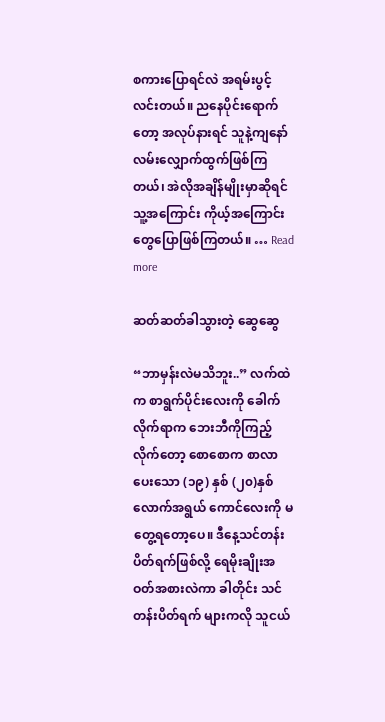စကားပြောရင်လဲ အရမ်းပွင့်လင်းတယ်။ ညနေပိုင်းရောက်တော့ အလုပ်နားရင် သူနဲ့ကျနော် လမ်းလျှောက်ထွက်ဖြစ်ကြတယ်၊ အဲလိုအချိန်မျိုးမှာဆိုရင် သူ့အကြောင်း ကိုယ့်အကြောင်းတွေပြောဖြစ်ကြတယ်။ … Read more

ဆတ်ဆတ်ခါသွားတဲ့ ဆွေဆွေ

“ဘာမှန်းလဲမသိဘူး..” လက်ထဲက စာရွက်ပိုင်းလေးကို ခေါက်လိုက်ရာက ဘေးဘီကိုကြည့်လိုက်တော့ စောစောက စာလာပေးသော (၁၉) နှစ် (၂၀)နှစ်လောက်အရွယ် ကောင်လေးကို မတွေ့ရတော့ပေ။ ဒီနေ့သင်တန်း ပိတ်ရက်ဖြစ်လို့ ရေမိုးချိုးအဝတ်အစားလဲကာ ခါတိုင်း သင်တန်းပိတ်ရက် များကလို သူငယ်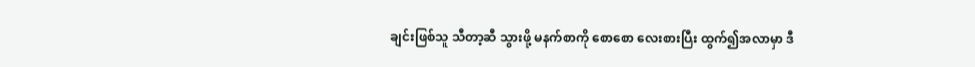ချင်းဖြစ်သူ သီတာ့ဆီ သွားဖို့ မနက်စာကို စောစော လေးစားပြီး ထွက်၍အလာမှာ ဒီ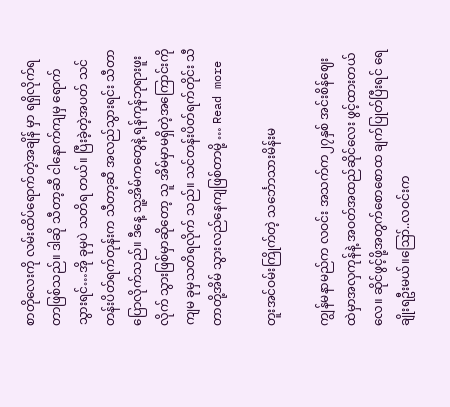စာတိုလေးကို လမ်းထိပ်ရောက်တဲ့အချိန် မှာ ရရှိလိုက်ရတာဖြစ်သည်။ ဒါဆို သီတာ့ဆီ ငါနောက်ကျမှ ရောက်သွားရင်…အို ခုမှပဲ သတိရ တယ်။ ပြီးခဲ့တဲ့အပတ် သင်တန်းပိတ်ရက်တုန်းက သီတာ့ဆီ အလည်သွားရင်း သီတာ ပြောလိုက်သည်။ ဒီနေ့ သူ့အိမ်ကတွေနဲ့ ရန်ကုန်ဘုရားဖူး လိုက် သွားဖြစ်မှာဆိုတော့ သူ အိမ်မှာမရှိတဲ့အကြောင်းကို ကျမ ခုမှသတိရလိုက် သည်။ သင်တန်းပိတ်ရက်တိုင်း သီတာတို့အိမ် သွားလည်နေကျဖြစ်တာမို့ … Read more

တူးအင်ဝမ်းကြိုက်တဲ့ သင်္ဘောသားမိန်းမ

ကျွန်မနာမည်က လဝင်း အသက်က၂၇နှစ် အင်းစိန်ဈေးထဲမှာအလှကုန်နဲ့ အဝတ်အထည်ဆိုင်လေး ဖွင့်ထားတယ်လေ။ ဆိုင်ဖွင့်ဖို့အတွက်စောစောထ ချက်ပြုတ်ပြီးရင် ရေချိုးရဦးမယ်။ဪ..လဝင်းက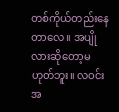တစ်ကိုယ်တည်းနေတာလေ။ အပျိုလားဆိုတော့မဟုတ်ဘူး။ လဝင်း အ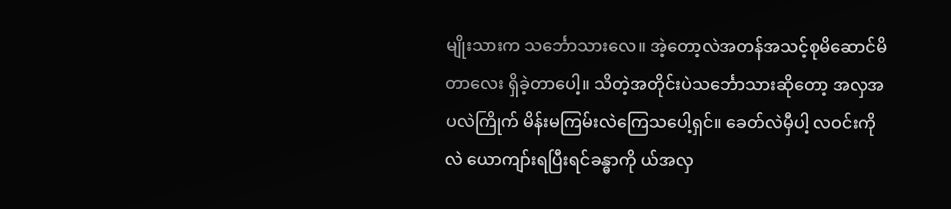မျိုးသားက သင်္ဘောသားလေ။ အဲ့တော့လဲအတန်အသင့်စုမိဆောင်မိတာလေး ရှိခဲ့တာပေါ့။ သိတဲ့အတိုင်းပဲသင်္ဘောသားဆိုတော့ အလှအပလဲကြိုက် မိန်းမကြမ်းလဲကြေသပေါ့ရှင်။ ခေတ်လဲမှီပါ့ လဝင်းကိုလဲ ယောကျာ်းရပြီးရင်ခန္ဓာကို ယ်အလှ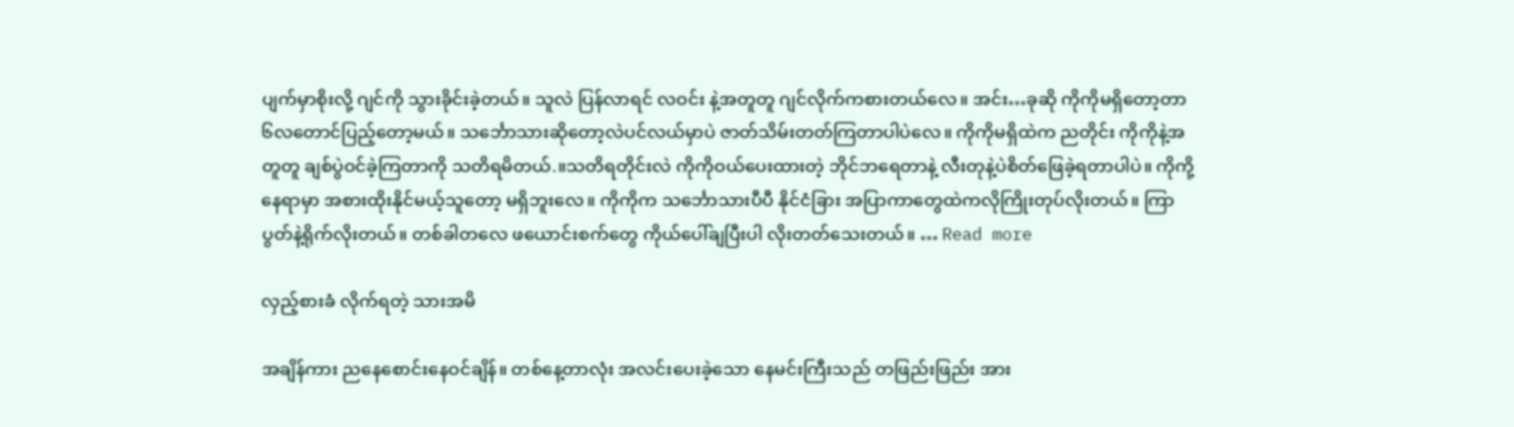ပျက်မှာစိုးလို့ ဂျင်ကို သွားခိုင်းခဲ့တယ်။ သူလဲ ပြန်လာရင် လဝင်း နဲ့အတူတူ ဂျင်လိုက်ကစားတယ်လေ။ အင်း…ခုဆို ကိုကိုမရှိတော့တာ ၆လတောင်ပြည့်တော့မယ်။ သင်္ဘောသားဆိုတော့လဲပင်လယ်မှာပဲ ဇာတ်သိမ်းတတ်ကြတာပါပဲလေ။ ကိုကိုမရှိထဲက ညတိုင်း ကိုကိုနဲ့အတူတူ ချစ်ပွဲဝင်ခဲ့ကြတာကို သတိရမိတယ်.။သတိရတိုင်းလဲ ကိုကိုဝယ်ပေးထားတဲ့ ဘိုင်ဘရေတာနဲ့ လီးတုနဲ့ပဲစိတ်ဖြေခဲ့ရတာပါပဲ။ ကိုကို့နေရာမှာ အစားထိုးနိုင်မယ့်သူတော့ မရှိဘူးလေ။ ကိုကိုက သင်္ဘောသားပီပီ နိုင်ငံခြား အပြာကာတွေထဲကလိုကြိုးတုပ်လိုးတယ်။ ကြာပွတ်နဲ့ရိုက်လိုးတယ်။ တစ်ခါတလေ ဖယောင်းစက်တွေ ကိုယ်ပေါ်ချပြီးပါ လိုးတတ်သေးတယ်။ … Read more

လှည့်စားခံ လိုက်ရတဲ့ သားအမိ

အချိန်ကား ညနေစောင်းနေဝင်ချိန်။ တစ်နေ့တာလုံး အလင်းပေးခဲ့သော နေမင်းကြီးသည် တဖြည်းဖြည်း အား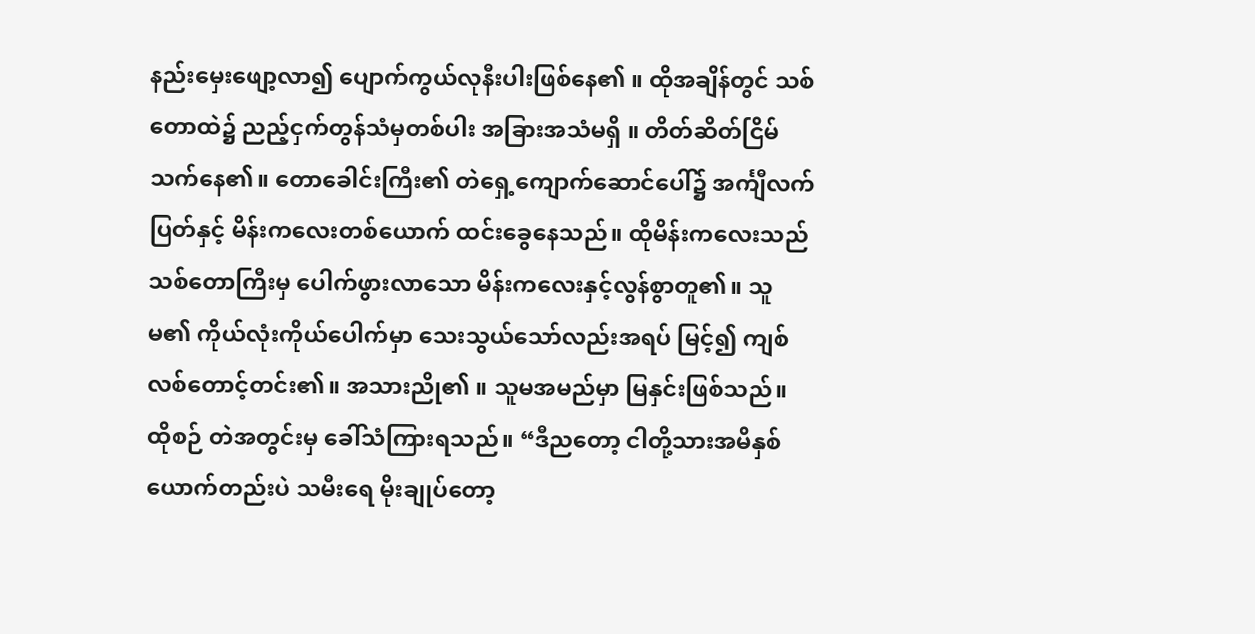နည်းမှေးဖျော့လာ၍ ပျောက်ကွယ်လုနီးပါးဖြစ်နေ၏ ။ ထိုအချိန်တွင် သစ်တောထဲ၌ ညည့်ငှက်တွန်သံမှတစ်ပါး အခြားအသံမရှိ ။ တိတ်ဆိတ်ငြိမ်သက်နေ၏။ တောခေါင်းကြီး၏ တဲရှေ့ကျောက်ဆောင်ပေါ်၌ အင်္ကျီလက်ပြတ်နှင့် မိန်းကလေးတစ်ယောက် ထင်းခွေနေသည်။ ထိုမိန်းကလေးသည် သစ်တောကြီးမှ ပေါက်ဖွားလာသော မိန်းကလေးနှင့်လွန်စွာတူ၏။ သူမ၏ ကိုယ်လုံးကိုယ်ပေါက်မှာ သေးသွယ်သော်လည်းအရပ် မြင့်၍ ကျစ်လစ်တောင့်တင်း၏။ အသားညို၏ ။ သူမအမည်မှာ မြနှင်းဖြစ်သည်။ ထိုစဉ် တဲအတွင်းမှ ခေါ်သံကြားရသည်။ “ဒီညတော့ ငါတို့သားအမိနှစ်ယောက်တည်းပဲ သမီးရေ မိုးချုပ်တော့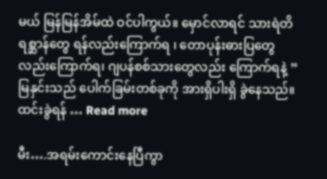မယ် မြန်မြန်အိမ်ထဲ ဝင်ပါကွယ်။ မှောင်လာရင် သားရဲတိရစ္ဆာန်တွေ ရန်လည်းကြောက်ရ ၊ တောပုန်းဓားပြတွေလည်းကြောက်ရ၊ ဂျပန်စစ်သားတွေလည်း ကြောက်ရနဲ့ ” မြနှင်းသည် ပေါက်ခြမ်းတစ်ခုကို အားရှိပါးရှိ ခွဲနေသည်။ ထင်းခွဲရန် … Read more

မီး….အရမ်းကောင်းနေပြီကွာ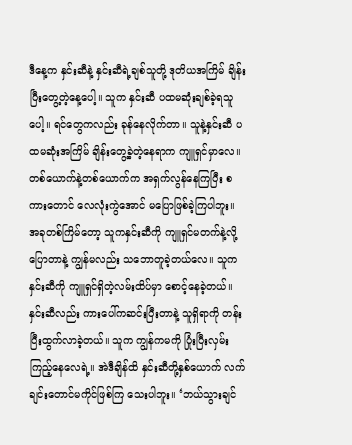ဒီနေ့က နှင်းဆီနဲ့ နှင်းဆီရဲ့ချစ်သူတို့ ဒုတိယအကြိမ် ချိန်းပြီးတွေ့တဲ့နေ့ပေါ့။ သူက နှင်းဆီ ပထမဆုံးချစ်ခဲ့ရသူပေါ့။ ရင်တွေကလည်း ခုန်နေလိုက်တာ။ သူနဲ့နှင်းဆီ ပထမဆုံးအကြိမ် ချိန်းတွေ့ခဲ့တဲ့နေရာက ကျူရှင်မှာလေ။ တစ်ယောက်နဲ့တစ်ယောက်က အရှက်လွန်နေကြပြီး စကားတောင် လေလုံးကွဲအောင် မပြောဖြစ်ခဲ့ကြပါဘူး။ အခုတစ်ကြိမ်တော့ သူကနှင်းဆီကို ကျူရှင်မတက်နဲ့လို့ ပြောတာနဲ့ ကျွန်မလည်း သဘောတူခဲ့တယ်လေ။ သူက နှင်းဆီကို ကျူရှင်ရှိတဲ့လမ်းထိပ်မှာ စောင့်နေခဲ့တယ်။ နှင်းဆီလည်း ကားပေါ်ကဆင်းပြီးတာနဲ့ သူရှိရာကို တန်းပြီးထွက်လာခဲ့တယ်။ သူက ကျွန်ကမကို ပြုံးပြီးလှမ်းကြည့်နေလေရဲ့။ အဲဒီချိန်ထိ နှင်းဆီတို့နှစ်ယောက် လက်ချင်းတောင်မကိုင်ဖြစ်ကြ သေးပါဘူး။ ‘ဘယ်သွားချင်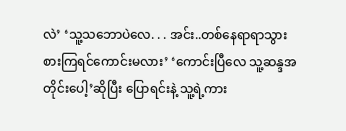လဲ’ ‘သူ့သဘောပဲလေ. . . အင်း..တစ်နေရာရာသွားစားကြရင်ကောင်းမလား’ ‘ကောင်းပြီလေ သူ့ဆန္ဒအတိုင်းပေါ့’ဆိုပြီး ပြောရင်းနဲ့ သူ့ရဲ့ကား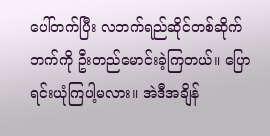ပေါ်တက်ပြီး လဘက်ရည်ဆိုင်တစ်ဆိုက်ဘက်ကို ဦးတည်မောင်းခဲ့ကြတယ်။ ပြောရင်းယုံကြပါ့မလား။ အဲဒီအချိန်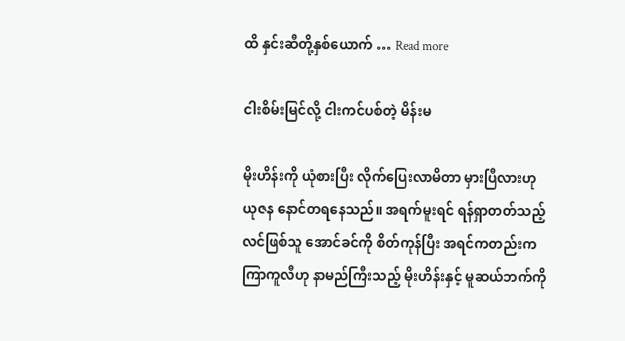ထိ နှင်းဆီတို့နှစ်ယောက် … Read more

ငါးစိမ်းမြင်လို့ ငါးကင်ပစ်တဲ့ မိန်းမ

မိုးဟိန်းကို ယုံစားပြီး လိုက်ပြေးလာမိတာ မှားပြီလားဟု ယုဇန နောင်တရနေသည်။ အရက်မူးရင် ရန်ရှာတတ်သည့် လင်ဖြစ်သူ အောင်ခင်ကို စိတ်ကုန်ပြီး အရင်ကတည်းက ကြာကူလီဟု နာမည်ကြီးသည့် မိုးဟိန်းနှင့် မူဆယ်ဘက်ကို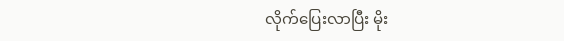လိုက်ပြေးလာပြီး မိုး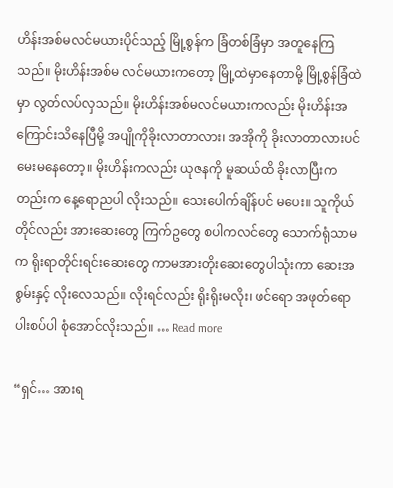ဟိန်းအစ်မလင်မယားပိုင်သည့် မြို့စွန်က ခြံတစ်ခြံမှာ အတူနေကြသည်။ မိုးဟိန်းအစ်မ လင်မယားကတော့ မြို့ထဲမှာနေတာမို့ မြို့စွန်ခြံထဲမှာ လွတ်လပ်လှသည်။ မိုးဟိန်းအစ်မလင်မယားကလည်း မိုးဟိန်းအကြောင်းသိနေပြီမို့ အပျိုကိုခိုးလာတာလား၊ အအိုကို ခိုးလာတာလားပင် မေးမနေတော့။ မိုးဟိန်းကလည်း ယုဇနကို မူဆယ်ထိ ခိုးလာပြီးကတည်းက နေ့ရောညပါ လိုးသည်။ သေးပေါက်ချိန်ပင် မပေး။ သူကိုယ်တိုင်လည်း အားဆေးတွေ ကြက်ဥတွေ စပါကလင်တွေ သောက်ရုံသာမက ရိုးရာတိုင်းရင်းဆေးတွေ ကာမအားတိုးဆေးတွေပါသုံးကာ ဆေးအစွမ်းနှင့် လိုးလေသည်။ လိုးရင်လည်း ရိုးရိုးမလိုး၊ ဖင်ရော အဖုတ်ရော ပါးစပ်ပါ စုံအောင်လိုးသည်။ … Read more

“ရှင်… အားရ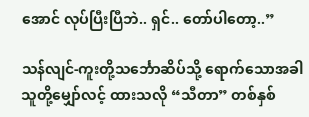အောင် လုပ်ပြီးပြီဘဲ.. ရှင်.. တော်ပါတော့..”

သန်လျင်-ကူးတို့သင်္ဘောဆိပ်သို့ ရောက်သောအခါ သူတို့မျှော်လင့် ထားသလို “သီတာ” တစ်နှစ်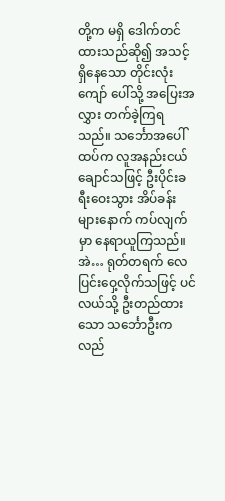တို့က မရှိ ဒေါက်တင်ထားသည်ဆို၍ အသင့်ရှိနေသော တိုင်းလုံးကျော် ပေါ်သို့ အပြေးအလွှား တက်ခဲ့ကြရသည်။ သင်္ဘောအပေါ်ထပ်က လူအနည်းငယ်ချောင်သဖြင့် ဦးပိုင်းခရီးဝေးသွား အိပ်ခန်းများနောက် ကပ်လျက်မှာ နေရာယူကြသည်။ အဲ… ရုတ်တရက် လေပြင်းဝှေ့လိုက်သဖြင့် ပင်လယ်သို့ ဦးတည်ထားသော သင်္ဘောဦးက လည်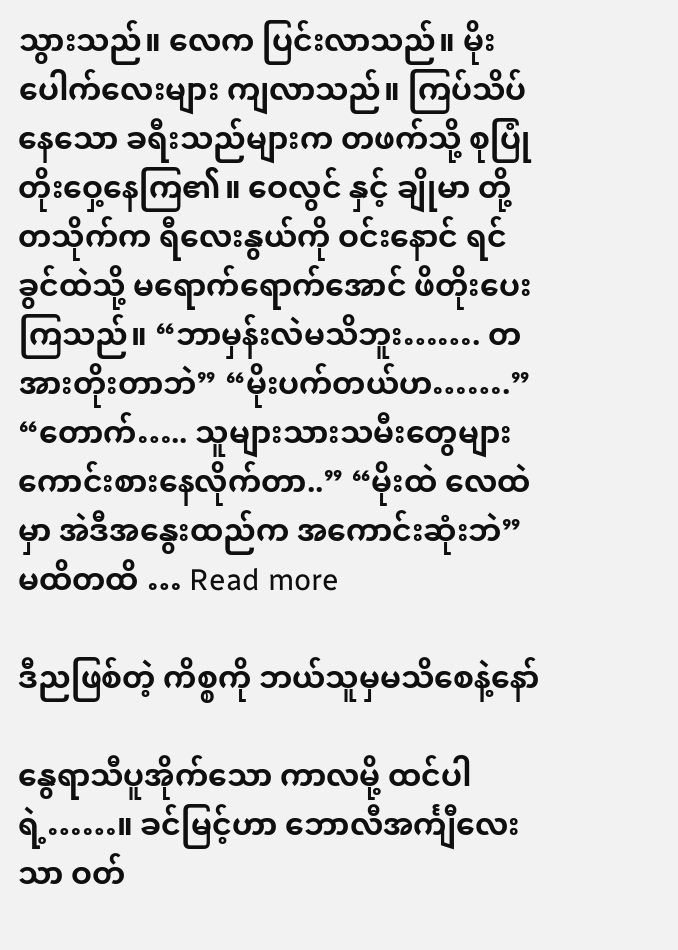သွားသည်။ လေက ပြင်းလာသည်။ မိုးပေါက်လေးများ ကျလာသည်။ ကြပ်သိပ်နေသော ခရီးသည်များက တဖက်သို့ စုပြုံတိုးဝှေ့နေကြ၏။ ဝေလွင် နှင့် ချိုမာ တို့ တသိုက်က ရီလေးနွယ်ကို ဝင်းနောင် ရင်ခွင်ထဲသို့ မရောက်ရောက်အောင် ဖိတိုးပေးကြသည်။ “ဘာမှန်းလဲမသိဘူး……. တအားတိုးတာဘဲ” “မိုးပက်တယ်ဟ…….” “တောက်….. သူများသားသမီးတွေများ ကောင်းစားနေလိုက်တာ..” “မိုးထဲ လေထဲမှာ အဲဒီအနွေးထည်က အကောင်းဆုံးဘဲ” မထိတထိ … Read more

ဒီညဖြစ်တဲ့ ကိစ္စကို ဘယ်သူမှမသိစေနဲ့နော်

နွေရာသီပူအိုက်သော ကာလမို့ ထင်ပါရဲ့……။ ခင်မြင့်ဟာ ဘောလီအင်္ကျီလေးသာ ဝတ်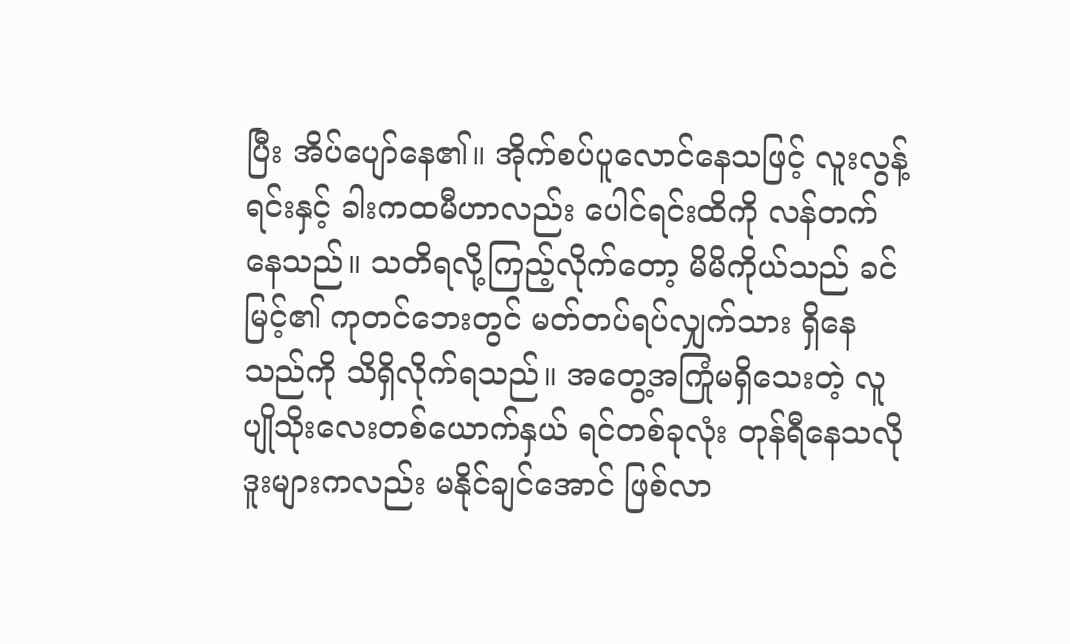ပြီး အိပ်ပျော်နေ၏။ အိုက်စပ်ပူလောင်နေသဖြင့် လူးလွန့်ရင်းနှင့် ခါးကထမီဟာလည်း ပေါင်ရင်းထိကို လန်တက်နေသည်။ သတိရလို့ကြည့်လိုက်တော့ မိမိကိုယ်သည် ခင်မြင့်၏ ကုတင်ဘေးတွင် မတ်တပ်ရပ်လျှက်သား ရှိနေသည်ကို သိရှိလိုက်ရသည်။ အတွေ့အကြုံမရှိသေးတဲ့ လူပျိုသိုးလေးတစ်ယောက်နှယ် ရင်တစ်ခုလုံး တုန်ရီနေသလို ဒူးများကလည်း မနိုင်ချင်အောင် ဖြစ်လာ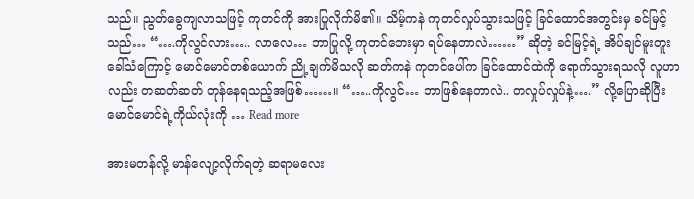သည်။ ညွတ်ခွေကျလာသဖြင့် ကုတင်ကို အားပြုလိုက်မိ၏။ သိမ့်ကနဲ ကုတင်လှုပ်သွားသဖြင့် ခြင်ထောင်အတွင်းမှ ခင်မြင့်သည်… “….ကိုလွင်လား….. လာလေ… ဘာပြုလို့ ကုတင်ဘေးမှာ ရပ်နေတာလဲ……” ဆိုတဲ့ ခင်မြင့်ရဲ့ အိပ်ချင်မူးတူးခေါ်သံကြောင့် မောင်မောင်တစ်ယောက် ညို့ချက်မိသလို ဆတ်ကနဲ ကုတင်ပေါ်က ခြင်ထောင်ထဲကို ရောက်သွားရသလို လူဟာလည်း တဆတ်ဆတ် တုန်နေရသည့်အဖြစ်……။ “…..ကိုလွင်… ဘာဖြစ်နေတာလဲ.. တလှုပ်လှုပ်နဲ့….” လို့ပြောဆိုပြီး မောင်မောင်ရဲ့ကိုယ်လုံးကို … Read more

အားမတန်လို့ မာန်လျော့လိုက်ရတဲ့ ဆရာမလေး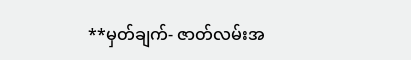**မှတ်ချက်- ဇာတ်လမ်းအ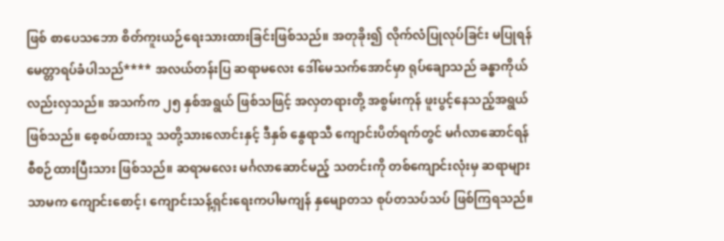ဖြစ် စာပေသဘော စိတ်ကူးယဉ်ရေးသားထားခြင်းဖြစ်သည်။ အတုခိုး၍ လိုက်လံပြုလုပ်ခြင်း မပြုရန် မေတ္တာရပ်ခံပါသည်**** အလယ်တန်းပြ ဆရာမလေး ဒေါ်မေသက်အောင်မှာ ရုပ်ချောသည် ခန္ဓာကိုယ်လည်းလှသည်။ အသက်က ၂၅ နှစ်အရွယ် ဖြစ်သဖြင့် အလှတရားတို့ အစွမ်းကုန် ဖူးပွင့်နေသည့်အရွယ် ဖြစ်သည်။ စေ့စပ်ထားသူ သတို့သားလောင်းနှင့် ဒီနှစ် နွေရာသီ ကျောင်းပိတ်ရက်တွင် မင်္ဂလာဆောင်ရန် စီစဉ်ထားပြီးသား ဖြစ်သည်။ ဆရာမလေး မင်္ဂလာဆောင်မည့် သတင်းကို တစ်ကျောင်းလုံးမှ ဆရာများသာမက ကျောင်းစောင့်၊ ကျောင်းသန့်ရှင်းရေးကပါမကျန် နှမျောတသ စုပ်တသပ်သပ် ဖြစ်ကြရသည်။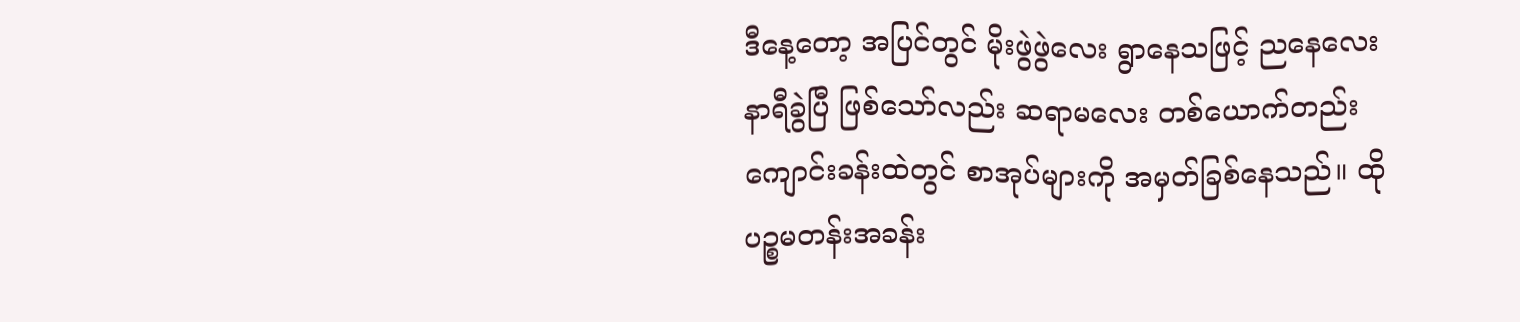ဒီနေ့တော့ အပြင်တွင် မိုးဖွဲဖွဲလေး ရွာနေသဖြင့် ညနေလေးနာရီခွဲပြီ ဖြစ်သော်လည်း ဆရာမလေး တစ်ယောက်တည်း ကျောင်းခန်းထဲတွင် စာအုပ်များကို အမှတ်ခြစ်နေသည်။ ထို ပဉ္စမတန်းအခန်း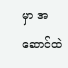မှာ အဆောင်ထဲ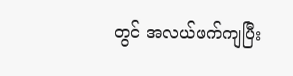တွင် အလယ်ဖက်ကျပြီး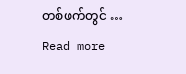တစ်ဖက်တွင် … Read more